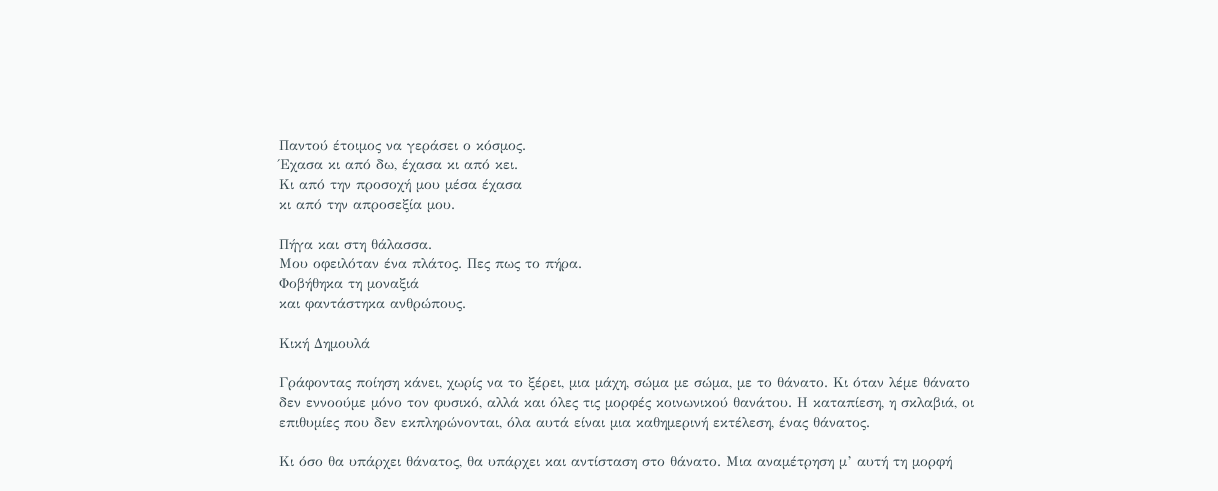Παντού έτοιμος να γεράσει ο κόσμος.
Έχασα κι από δω, έχασα κι από κει.
Κι από την προσοχή μου μέσα έχασα
κι από την απροσεξία μου.

Πήγα και στη θάλασσα.
Μου οφειλόταν ένα πλάτος. Πες πως το πήρα.
Φοβήθηκα τη μοναξιά
και φαντάστηκα ανθρώπους.

Κική Δημουλά

Γράφοντας ποίηση κάνει, χωρίς να το ξέρει, μια μάχη, σώμα με σώμα, με το θάνατο. Κι όταν λέμε θάνατο δεν εννοούμε μόνο τον φυσικό, αλλά και όλες τις μορφές κοινωνικού θανάτου. Η καταπίεση, η σκλαβιά, οι επιθυμίες που δεν εκπληρώνονται, όλα αυτά είναι μια καθημερινή εκτέλεση, ένας θάνατος.

Κι όσο θα υπάρχει θάνατος, θα υπάρχει και αντίσταση στο θάνατο. Μια αναμέτρηση μ’ αυτή τη μορφή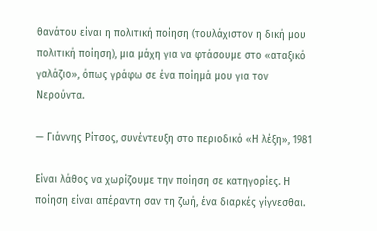θανάτου είναι η πολιτική ποίηση (τουλάχιστον η δική μου πολιτική ποίηση), μια μάχη για να φτάσουμε στο «αταξικό γαλάζιο», όπως γράφω σε ένα ποίημά μου για τον Νερούντα.

— Γιάννης Ρίτσος, συνέντευξη στο περιοδικό «Η λέξη», 1981

Είναι λάθος να χωρίζουμε την ποίηση σε κατηγορίες. Η ποίηση είναι απέραντη σαν τη ζωή, ένα διαρκές γίγνεσθαι.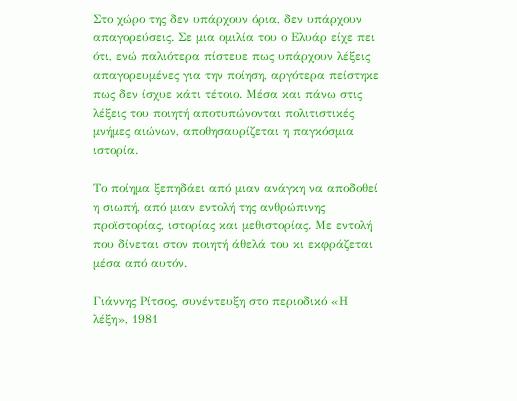Στο χώρο της δεν υπάρχουν όρια, δεν υπάρχουν απαγορεύσεις. Σε μια ομιλία του ο Ελυάρ είχε πει ότι, ενώ παλιότερα πίστευε πως υπάρχουν λέξεις απαγορευμένες για την ποίηση, αργότερα πείστηκε πως δεν ίσχυε κάτι τέτοιο. Μέσα και πάνω στις λέξεις του ποιητή αποτυπώνονται πολιτιστικές μνήμες αιώνων, αποθησαυρίζεται η παγκόσμια ιστορία.

Το ποίημα ξεπηδάει από μιαν ανάγκη να αποδοθεί η σιωπή, από μιαν εντολή της ανθρώπινης προϊστορίας, ιστορίας και μεθιστορίας. Με εντολή που δίνεται στον ποιητή άθελά του κι εκφράζεται μέσα από αυτόν.

Γιάννης Ρίτσος, συνέντευξη στο περιοδικό «Η λέξη», 1981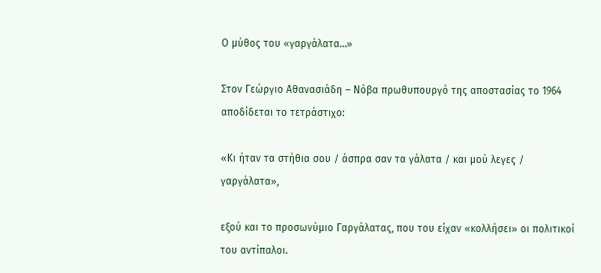Ο μύθος του «γαργάλατα…»

Στον Γεώργιο Αθανασιάδη – Νόβα πρωθυπουργό της αποστασίας το 1964 αποδίδεται το τετράστιχο:

«Κι ήταν τα στήθια σου / άσπρα σαν τα γάλατα / και μού λεγες / γαργάλατα»,

εξού και το προσωνύμιο Γαργάλατας, που του είχαν «κολλήσει» οι πολιτικοί του αντίπαλοι.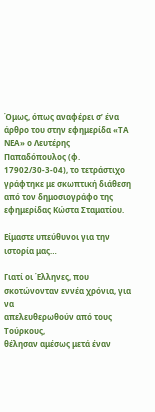Όμως, όπως αναφέρει σ’ ένα άρθρο του στην εφημερίδα «ΤΑ ΝΕΑ» ο Λευτέρης Παπαδόπουλος (φ. 17902/30-3-04), το τετράστιχο γράφτηκε με σκωπτική διάθεση από τον δημοσιογράφο της εφημερίδας Κώστα Σταματίου.

Είμαστε υπεύθυνοι για την ιστορία μας…

Γιατί οι Έλληνες, που
σκοτώνονταν εννέα χρόνια, για να
απελευθερωθούν από τους Τούρκους,
θέλησαν αμέσως μετά έναν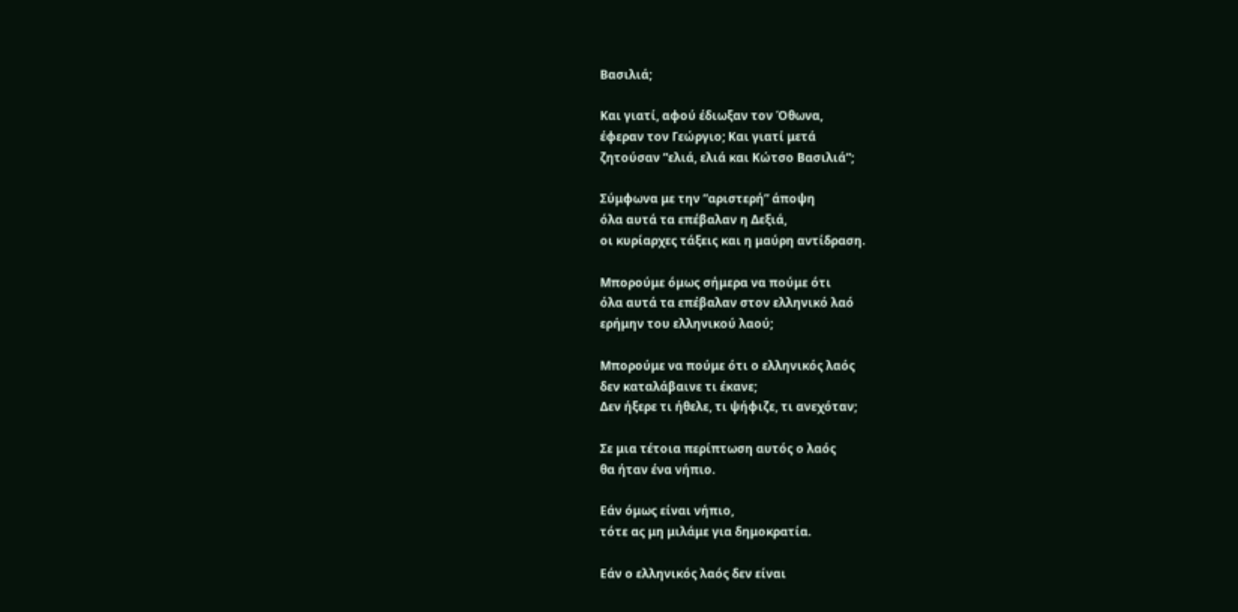Βασιλιά;

Και γιατί, αφού έδιωξαν τον Όθωνα,
έφεραν τον Γεώργιο; Και γιατί μετά
ζητούσαν ”ελιά, ελιά και Κώτσο Βασιλιά”;

Σύμφωνα με την ”αριστερή” άποψη
όλα αυτά τα επέβαλαν η Δεξιά,
οι κυρίαρχες τάξεις και η μαύρη αντίδραση.

Μπορούμε όμως σήμερα να πούμε ότι
όλα αυτά τα επέβαλαν στον ελληνικό λαό
ερήμην του ελληνικού λαού;

Μπορούμε να πούμε ότι ο ελληνικός λαός
δεν καταλάβαινε τι έκανε;
Δεν ήξερε τι ήθελε, τι ψήφιζε, τι ανεχόταν;

Σε μια τέτοια περίπτωση αυτός ο λαός
θα ήταν ένα νήπιο.

Εάν όμως είναι νήπιο,
τότε ας μη μιλάμε για δημοκρατία.

Εάν ο ελληνικός λαός δεν είναι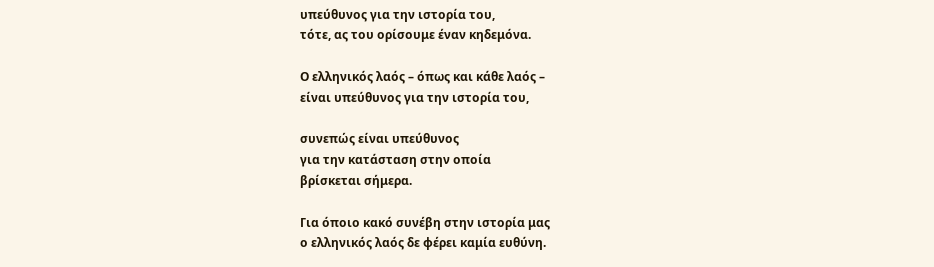υπεύθυνος για την ιστορία του,
τότε, ας του ορίσουμε έναν κηδεμόνα.

Ο ελληνικός λαός – όπως και κάθε λαός –
είναι υπεύθυνος για την ιστορία του,

συνεπώς είναι υπεύθυνος
για την κατάσταση στην οποία
βρίσκεται σήμερα.

Για όποιο κακό συνέβη στην ιστορία μας
ο ελληνικός λαός δε φέρει καμία ευθύνη.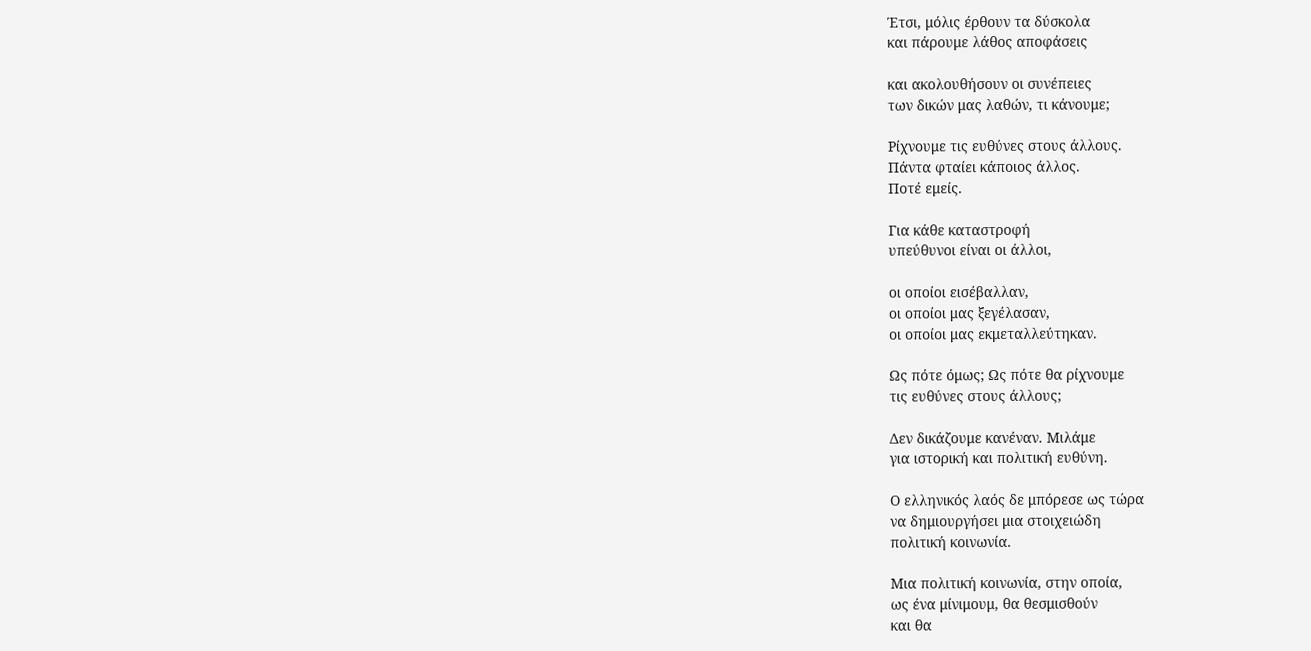Έτσι, μόλις έρθουν τα δύσκολα
και πάρουμε λάθος αποφάσεις

και ακολουθήσουν οι συνέπειες
των δικών μας λαθών, τι κάνουμε;

Ρίχνουμε τις ευθύνες στους άλλους.
Πάντα φταίει κάποιος άλλος.
Ποτέ εμείς.

Για κάθε καταστροφή
υπεύθυνοι είναι οι άλλοι,

οι οποίοι εισέβαλλαν,
οι οποίοι μας ξεγέλασαν,
οι οποίοι μας εκμεταλλεύτηκαν.

Ως πότε όμως; Ως πότε θα ρίχνουμε
τις ευθύνες στους άλλους;

Δεν δικάζουμε κανέναν. Μιλάμε
για ιστορική και πολιτική ευθύνη.

Ο ελληνικός λαός δε μπόρεσε ως τώρα
να δημιουργήσει μια στοιχειώδη
πολιτική κοινωνία.

Μια πολιτική κοινωνία, στην οποία,
ως ένα μίνιμουμ, θα θεσμισθούν
και θα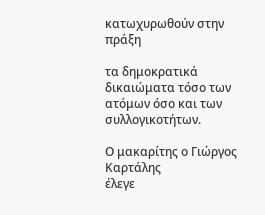κατωχυρωθούν στην πράξη

τα δημοκρατικά δικαιώματα τόσο των
ατόμων όσο και των συλλογικοτήτων.

Ο μακαρίτης ο Γιώργος Καρτάλης
έλεγε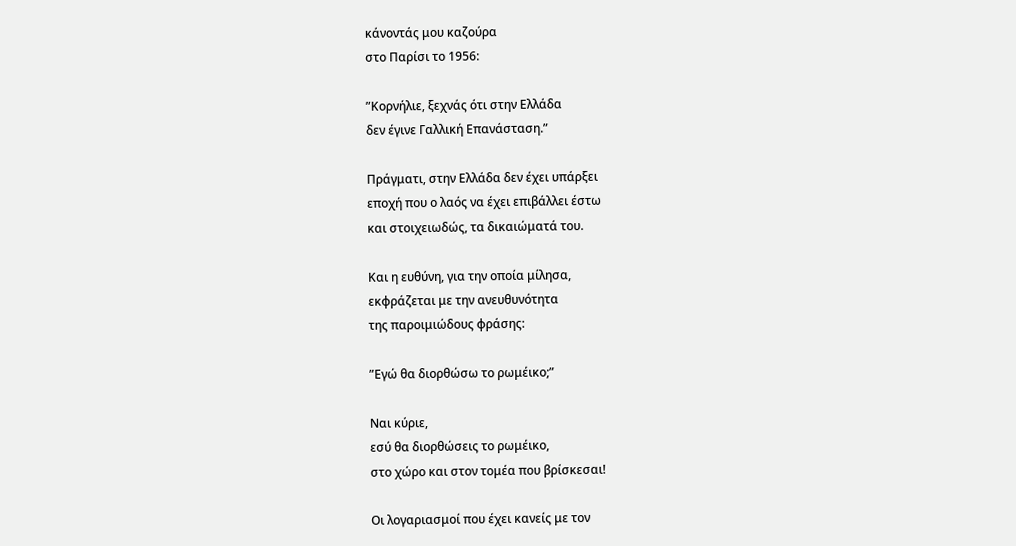κάνοντάς μου καζούρα
στο Παρίσι το 1956:

”Κορνήλιε, ξεχνάς ότι στην Ελλάδα
δεν έγινε Γαλλική Επανάσταση.”

Πράγματι, στην Ελλάδα δεν έχει υπάρξει
εποχή που ο λαός να έχει επιβάλλει έστω
και στοιχειωδώς, τα δικαιώματά του.

Και η ευθύνη, για την οποία μίλησα,
εκφράζεται με την ανευθυνότητα
της παροιμιώδους φράσης:

”Εγώ θα διορθώσω το ρωμέικο;”

Ναι κύριε,
εσύ θα διορθώσεις το ρωμέικο,
στο χώρο και στον τομέα που βρίσκεσαι!

Οι λογαριασμοί που έχει κανείς με τον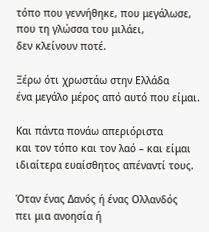τόπο που γεννήθηκε, που μεγάλωσε,
που τη γλώσσα του μιλάει,
δεν κλείνουν ποτέ.

Ξέρω ότι χρωστάω στην Ελλάδα
ένα μεγάλο μέρος από αυτό που είμαι.

Και πάντα πονάω απεριόριστα
και τον τόπο και τον λαό – και είμαι
ιδιαίτερα ευαίσθητος απέναντί τους.

Όταν ένας Δανός ή ένας Ολλανδός
πει μια ανοησία ή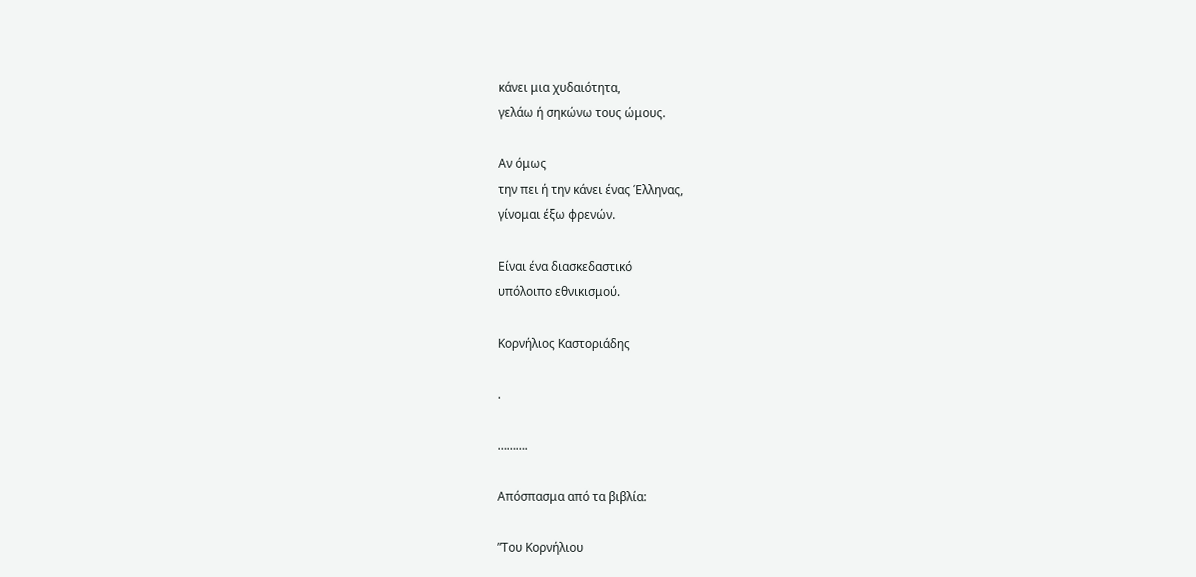κάνει μια χυδαιότητα,
γελάω ή σηκώνω τους ώμους.

Αν όμως
την πει ή την κάνει ένας Έλληνας,
γίνομαι έξω φρενών.

Είναι ένα διασκεδαστικό
υπόλοιπο εθνικισμού.

Κορνήλιος Καστοριάδης

.

……….

Απόσπασμα από τα βιβλία:

”Του Κορνήλιου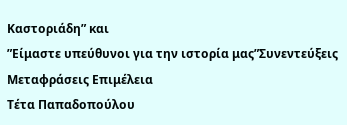Καστοριάδη” και
”Είμαστε υπεύθυνοι για την ιστορία μας”Συνεντεύξεις Μεταφράσεις Επιμέλεια
Τέτα Παπαδοπούλου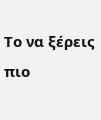Το να ξέρεις πιο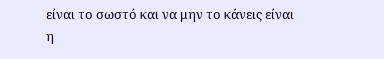είναι το σωστό και να μην το κάνεις είναι η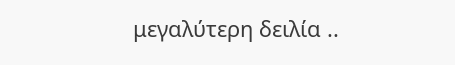μεγαλύτερη δειλία ..